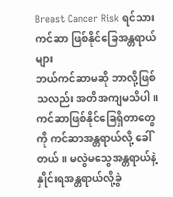Breast Cancer Risk ရင်သားကင်ဆာ ဖြစ်နိုင်ခြေအန္တရာယ်များ
ဘယ်ကင်ဆာမဆို ဘာလို့ဖြစ်သလည်း အတိအကျမသိပါ။ ကင်ဆာဖြစ်နိုင်ခြေရှိတာတွေကို ကင်ဆာအန္တရာယ်လို့ ခေါ်တယ်။ မလွဲမသွေအန္တရာယ်နဲ့ နှိုင်းရအန္တရာယ်လို့ခွဲ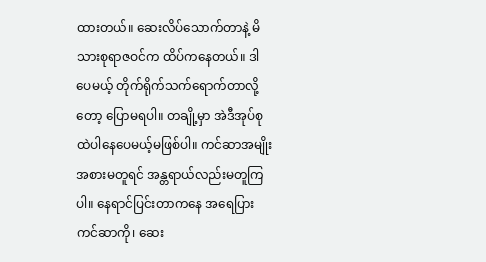ထားတယ်။ ဆေးလိပ်သောက်တာနဲ့ မိသားစုရာဇဝင်က ထိပ်ကနေတယ်။ ဒါပေမယ့် တိုက်ရိုက်သက်ရောက်တာလို့တော့ ပြောမရပါ။ တချို့မှာ အဲဒီအုပ်စုထဲပါနေပေမယ့်မဖြစ်ပါ။ ကင်ဆာအမျိုးအစားမတူရင် အန္တရာယ်လည်းမတူကြပါ။ နေရာင်ပြင်းတာကနေ အရေပြားကင်ဆာကို၊ ဆေး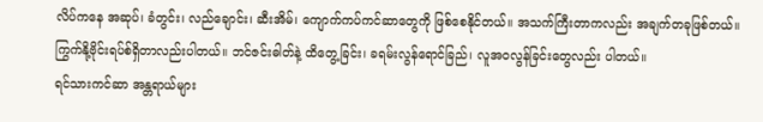လိပ်ကနေ အဆုပ်၊ ခံတွင်း၊ လည်ချောင်း၊ ဆီးအိမ်၊ ကျောက်ကပ်ကင်ဆာတွေကို ဖြစ်စေနိုင်တယ်။ အသက်ကြီးတာကလည်း အချက်တခုဖြစ်တယ်။ ကြွက်နို့ဗိုင်းရပ်စ်ရှိတာလည်းပါတယ်။ ဘင်ဇင်းဓါတ်နဲ့ ထိတွေ့ခြင်း၊ ခရမ်းလွန်ရောင်ခြည်၊ လူအဝလွန်ခြင်းတွေလည်း ပါတယ်။
ရင်သားကင်ဆာ အန္တရာယ်များ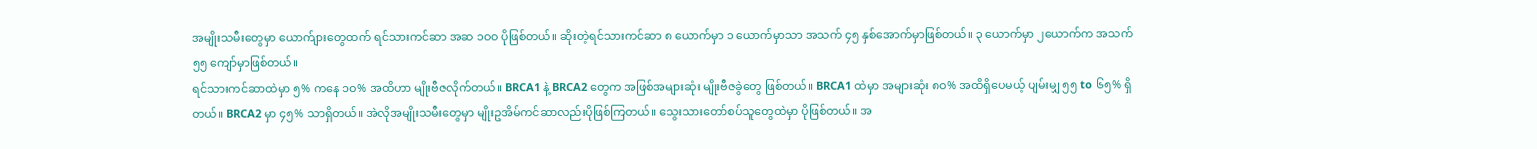အမျိုးသမီးတွေမှာ ယောက်ျားတွေထက် ရင်သားကင်ဆာ အဆ ၁ဝဝ ပိုဖြစ်တယ်။ ဆိုးတဲ့ရင်သားကင်ဆာ ၈ ယောက်မှာ ၁ ယောက်မှာသာ အသက် ၄၅ နှစ်အောက်မှာဖြစ်တယ်။ ၃ ယောက်မှာ ၂ယောက်က အသက် ၅၅ ကျော်မှာဖြစ်တယ်။
ရင်သားကင်ဆာထဲမှာ ၅% ကနေ ၁ဝ% အထိဟာ မျိုးဗီဇလိုက်တယ်။ BRCA1 နဲ့ BRCA2 တွေက အဖြစ်အများဆုံး မျိုးဗီဇခွဲတွေ ဖြစ်တယ်။ BRCA1 ထဲမှာ အများဆုံး ၈ဝ% အထိရှိပေမယ့် ပျမ်းမျှ ၅၅ to ၆၅% ရှိတယ်။ BRCA2 မှာ ၄၅% သာရှိတယ်။ အဲလိုအမျိုးသမီးတွေမှာ မျိုးဥအိမ်ကင်ဆာလည်းပိုဖြစ်ကြတယ်။ သွေးသားတော်စပ်သူတွေထဲမှာ ပိုဖြစ်တယ်။ အ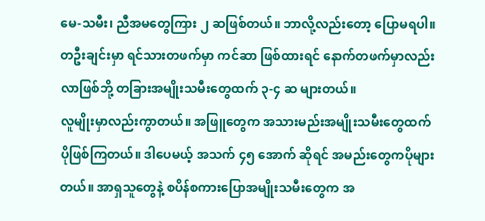မေ-သမီး၊ ညီအမတွေကြား ၂ ဆဖြစ်တယ်။ ဘာလို့လည်းတော့ ပြောမရပါ။ တဦးချင်းမှာ ရင်သားတဖက်မှာ ကင်ဆာ ဖြစ်ထားရင် နောက်တဖက်မှာလည်းလာဖြစ်ဘို့ တခြားအမျိုးသမီးတွေထက် ၃-၄ ဆ များတယ်။
လူမျိုးမှာလည်းကွာတယ်။ အဖြူတွေက အသားမည်းအမျိုးသမီးတွေထက် ပိုဖြစ်ကြတယ်။ ဒါပေမယ့် အသက် ၄၅ အောက် ဆိုရင် အမည်းတွေကပိုများတယ်။ အာရှသူတွေနဲ့ စပိန်စကားပြောအမျိုးသမီးတွေက အ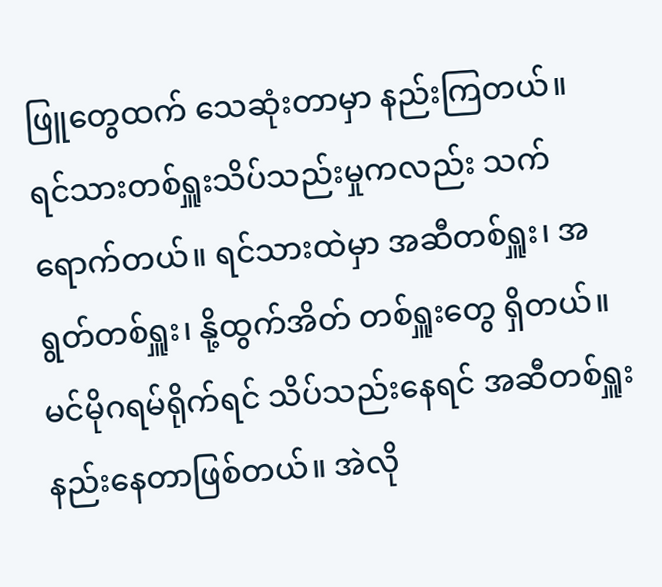ဖြူတွေထက် သေဆုံးတာမှာ နည်းကြတယ်။
ရင်သားတစ်ရှူးသိပ်သည်းမှုကလည်း သက်ရောက်တယ်။ ရင်သားထဲမှာ အဆီတစ်ရှူး၊ အရွတ်တစ်ရှူး၊ နို့ထွက်အိတ် တစ်ရှူးတွေ ရှိတယ်။ မင်မိုဂရမ်ရိုက်ရင် သိပ်သည်းနေရင် အဆီတစ်ရှူးနည်းနေတာဖြစ်တယ်။ အဲလို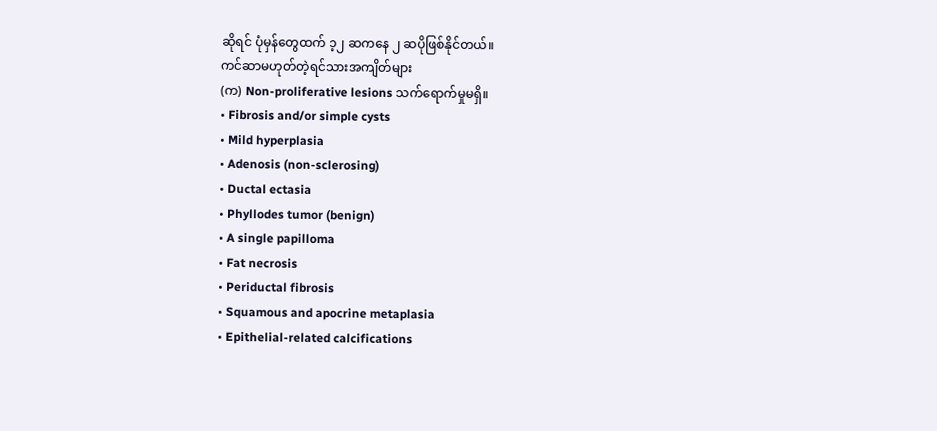ဆိုရင် ပုံမှန်တွေထက် ၁့၂ ဆကနေ ၂ ဆပိုဖြစ်နိုင်တယ်။
ကင်ဆာမဟုတ်တဲ့ရင်သားအကျိတ်များ
(က) Non-proliferative lesions သက်ရောက်မှုမရှိ။
• Fibrosis and/or simple cysts
• Mild hyperplasia
• Adenosis (non-sclerosing)
• Ductal ectasia
• Phyllodes tumor (benign)
• A single papilloma
• Fat necrosis
• Periductal fibrosis
• Squamous and apocrine metaplasia
• Epithelial-related calcifications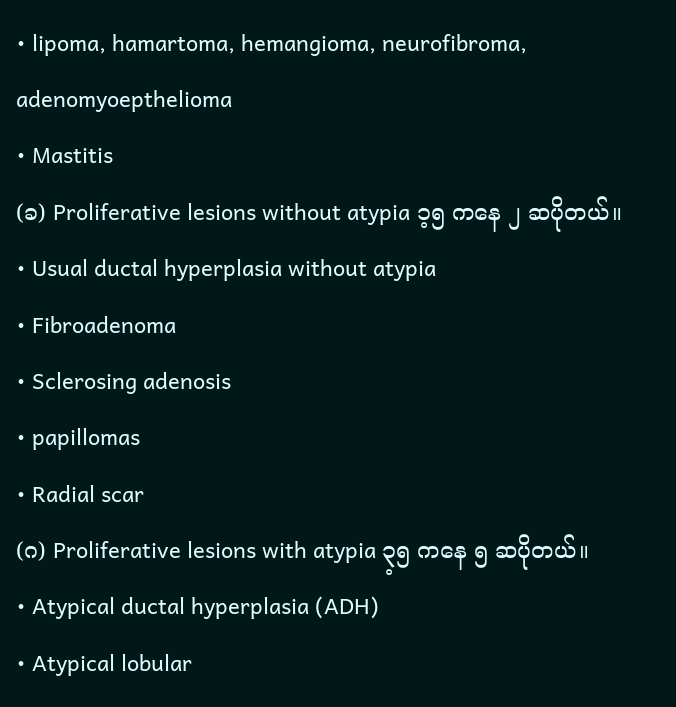• lipoma, hamartoma, hemangioma, neurofibroma, adenomyoepthelioma
• Mastitis
(ခ) Proliferative lesions without atypia ၁့၅ ကနေ ၂ ဆပိုတယ်။
• Usual ductal hyperplasia without atypia
• Fibroadenoma
• Sclerosing adenosis
• papillomas
• Radial scar
(ဂ) Proliferative lesions with atypia ၃့၅ ကနေ ၅ ဆပိုတယ်။
• Atypical ductal hyperplasia (ADH)
• Atypical lobular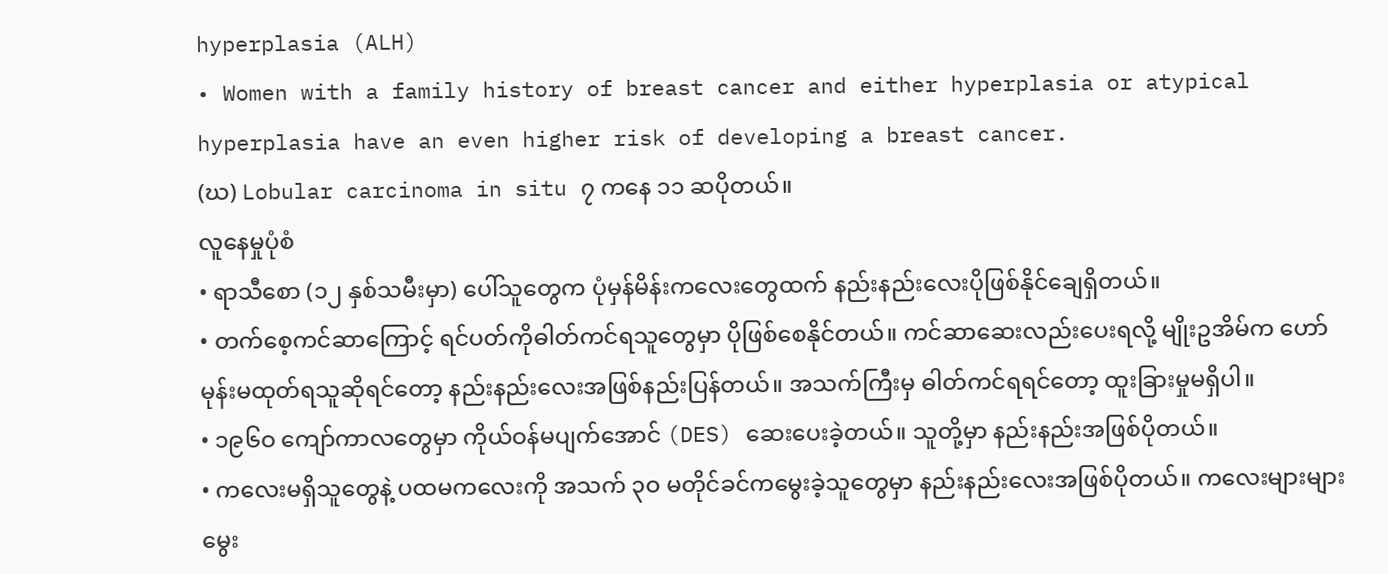hyperplasia (ALH)
• Women with a family history of breast cancer and either hyperplasia or atypical hyperplasia have an even higher risk of developing a breast cancer.
(ဃ) Lobular carcinoma in situ ၇ ကနေ ၁၁ ဆပိုတယ်။
လူနေမှုပုံစံ
• ရာသီစော (၁၂ နှစ်သမီးမှာ) ပေါ်သူတွေက ပုံမှန်မိန်းကလေးတွေထက် နည်းနည်းလေးပိုဖြစ်နိုင်ချေရှိတယ်။
• တက်စေ့ကင်ဆာကြောင့် ရင်ပတ်ကိုဓါတ်ကင်ရသူတွေမှာ ပိုဖြစ်စေနိုင်တယ်။ ကင်ဆာဆေးလည်းပေးရလို့ မျိုးဥအိမ်က ဟော်မုန်းမထုတ်ရသူဆိုရင်တော့ နည်းနည်းလေးအဖြစ်နည်းပြန်တယ်။ အသက်ကြီးမှ ဓါတ်ကင်ရရင်တော့ ထူးခြားမှုမရှိပါ။
• ၁၉၆ဝ ကျော်ကာလတွေမှာ ကိုယ်ဝန်မပျက်အောင် (DES) ဆေးပေးခဲ့တယ်။ သူတို့မှာ နည်းနည်းအဖြစ်ပိုတယ်။
• ကလေးမရှိသူတွေနဲ့ ပထမကလေးကို အသက် ၃ဝ မတိုင်ခင်ကမွေးခဲ့သူတွေမှာ နည်းနည်းလေးအဖြစ်ပိုတယ်။ ကလေးများများမွေး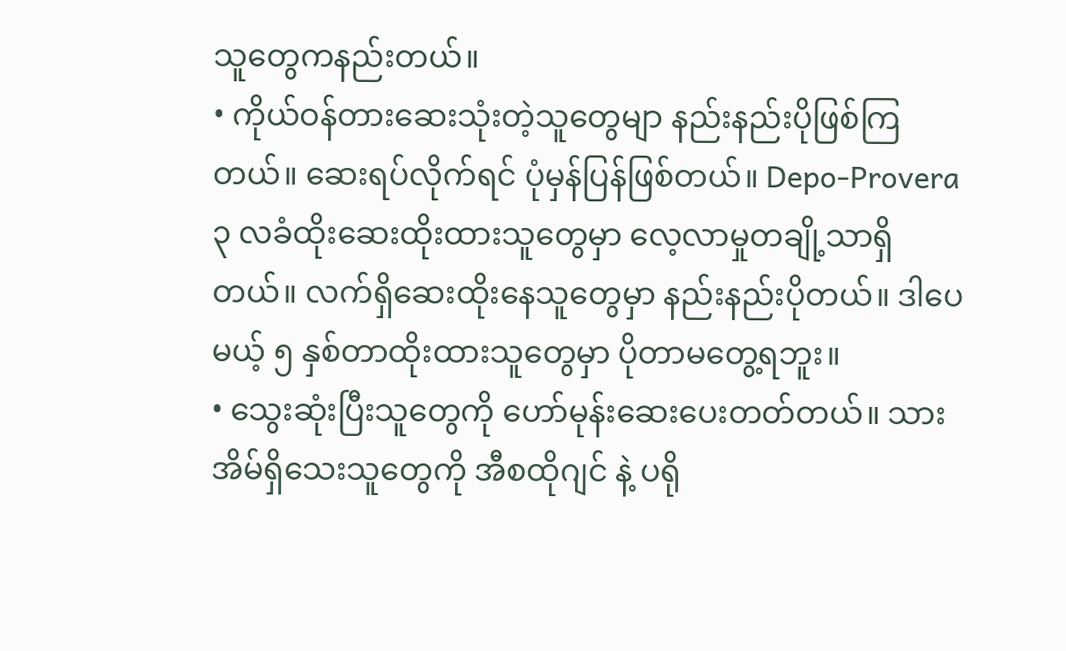သူတွေကနည်းတယ်။
• ကိုယ်ဝန်တားဆေးသုံးတဲ့သူတွေမျာ နည်းနည်းပိုဖြစ်ကြတယ်။ ဆေးရပ်လိုက်ရင် ပုံမှန်ပြန်ဖြစ်တယ်။ Depo-Provera ၃ လခံထိုးဆေးထိုးထားသူတွေမှာ လေ့လာမှုတချို့သာရှိတယ်။ လက်ရှိဆေးထိုးနေသူတွေမှာ နည်းနည်းပိုတယ်။ ဒါပေမယ့် ၅ နှစ်တာထိုးထားသူတွေမှာ ပိုတာမတွေ့ရဘူး။
• သွေးဆုံးပြီးသူတွေကို ဟော်မုန်းဆေးပေးတတ်တယ်။ သားအိမ်ရှိသေးသူတွေကို အီစထိုဂျင် နဲ့ ပရို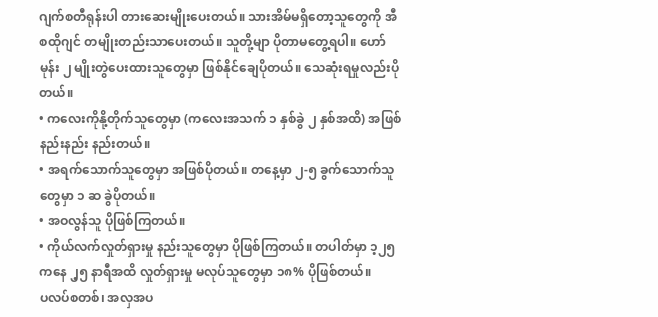ဂျက်စတီရုန်းပါ တားဆေးမျိုးပေးတယ်။ သားအိမ်မရှိတော့သူတွေကို အီစထိုဂျင် တမျိုးတည်းသာပေးတယ်။ သူတို့မျာ ပိုတာမတွေ့ရပါ။ ဟော်မုန်း ၂ မျိုးတွဲပေးထားသူတွေမှာ ဖြစ်နိုင်ချေပိုတယ်။ သေဆုံးရမှုလည်းပိုတယ်။
• ကလေးကိုနို့တိုက်သူတွေမှာ (ကလေးအသက် ၁ နှစ်ခွဲ ၂ နှစ်အထိ) အဖြစ်နည်းနည်း နည်းတယ်။
• အရက်သောက်သူတွေမှာ အဖြစ်ပိုတယ်။ တနေ့မှာ ၂-၅ ခွက်သောက်သူတွေမှာ ၁ ဆ ခွဲပိုတယ်။
• အဝလွန်သူ ပိုဖြစ်ကြတယ်။
• ကိုယ်လက်လှုတ်ရှားမှု နည်းသူတွေမှာ ပိုဖြစ်ကြတယ်။ တပါတ်မှာ ၁့၂၅ ကနေ ၂့၅ နာရီအထိ လှုတ်ရှားမှု မလုပ်သူတွေမှာ ၁၈% ပိုဖြစ်တယ်။
ပလပ်စတစ်၊ အလှအပ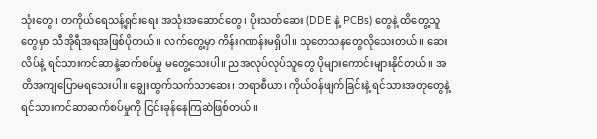သုံးတွေ၊ တကိုယ်ရေသန့်ရှင်းရေး အသုံးအဆောင်တွေ၊ ပိုးသတ်ဆေး (DDE နဲ့ PCBs) တွေနဲ့ ထိတွေ့သူတွေမှာ သီအိုရီအရအဖြစ်ပိုတယ်။ လက်တွေ့မှာ ကိန်းဂဏန်းမရှိပါ။ သုတေသနတွေလိုသေးတယ်။ ဆေးလိပ်နဲ့ ရင်သားကင်ဆာနဲ့ဆက်စပ်မှု မတွေ့သေးပါ။ ညအလုပ်လုပ်သူတွေ ပိုများကောင်းများနိုင်တယ်။ အတိအကျပြောမရသေးပါ။ ချွေးထွက်သက်သာဆေး၊ ဘရာစီယာ၊ ကိုယ်ဝန်ဖျက်ခြင်းနဲ့ ရင်သားအတုတွေနဲ့ ရင်သားကင်ဆာဆက်စပ်မှုကို ငြင်းခုန်နေကြဆဲဖြစ်တယ်။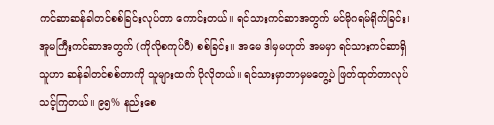ကင်ဆာဆန်ခါတင်စစ်ခြင်းလုပ်တာ ကောင်းတယ်။ ရင်သားကင်ဆာအတွက် မင်မိုဂရမ်ရိုက်ခြင်း၊ အူမကြီးကင်ဆာအတွက် (ကိုလိုစကုပ်ပီ) စစ်ခြင်း။ အမေ ဒါမှမဟုတ် အမမှာ ရင်သားကင်ဆာရှိသူဟာ ဆန်ခါတင်စစ်တာကို သူများထက် ပိုလိုတယ်။ ရင်သားမှာဘာမှမတွေ့ပဲ ဖြတ်ထုတ်တာလုပ်သင့်ကြတယ်။ ၉၅% နည်းစေ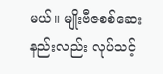မယ်။ မျိုးဗီဇစစ်ဆေးနည်းလည်း လုပ်သင့်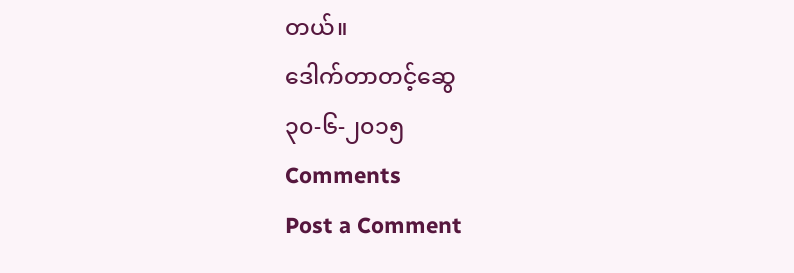တယ်။
ဒေါက်တာတင့်ဆွေ
၃၀-၆-၂၀၁၅
Comments
Post a Comment